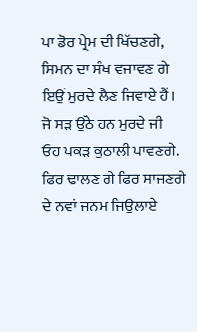ਪਾ ਡੋਰ ਪ੍ਰੇਮ ਦੀ ਖਿੱਚਣਗੇ,
ਸਿਮਨ ਦਾ ਸੰਖ ਵਜਾਵਣ ਗੇ
ਇਉਂ ਮੁਰਦੇ ਲੈਣ ਜਿਵਾਏ ਹੈਂ।
ਜੋ ਸੜ ਉੱਠੇ ਹਨ ਮੁਰਦੇ ਜੀ
ਓਹ ਪਕੜ ਕੁਠਾਲੀ ਪਾਵਣਗੇ.
ਫਿਰ ਢਾਲਣ ਗੇ ਫਿਰ ਸਾਜਣਗੇ
ਦੇ ਨਵਾਂ ਜਨਮ ਜਿਉਲਾਏ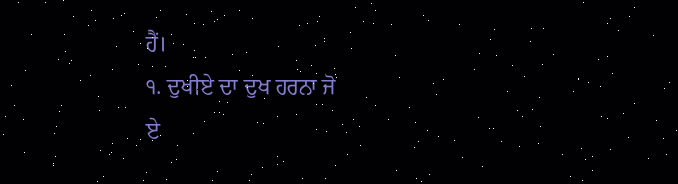ਹੈਂ।
੧. ਦੁਖੀਏ ਦਾ ਦੁਖ ਹਰਨਾ ਜੋ
ਏ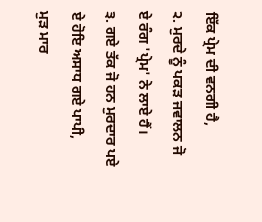ਇੱਕ ਪ੍ਰੇਮ ਦੀ ਵਨਗੀ ਹੈ,
੨. ਮੁਰਦੇ ਨੂੰ ਪਕੜ ਜਵਾਲਨ ਜੋ
ਏ ਰੰਗ 'ਪ੍ਰੇਮ' ਨੇ ਲਾਏ ਹੈਂ।
੩. ਗਏ ਤੱਕ ਜੋ ਹਨ ਮੁਰਦਾਰ ਪਏ
ਏ ਹੋਇ ਅਸਾਧ ਗਏ ਪਾਪੀ,
ਮੁੜ ਮਾਰ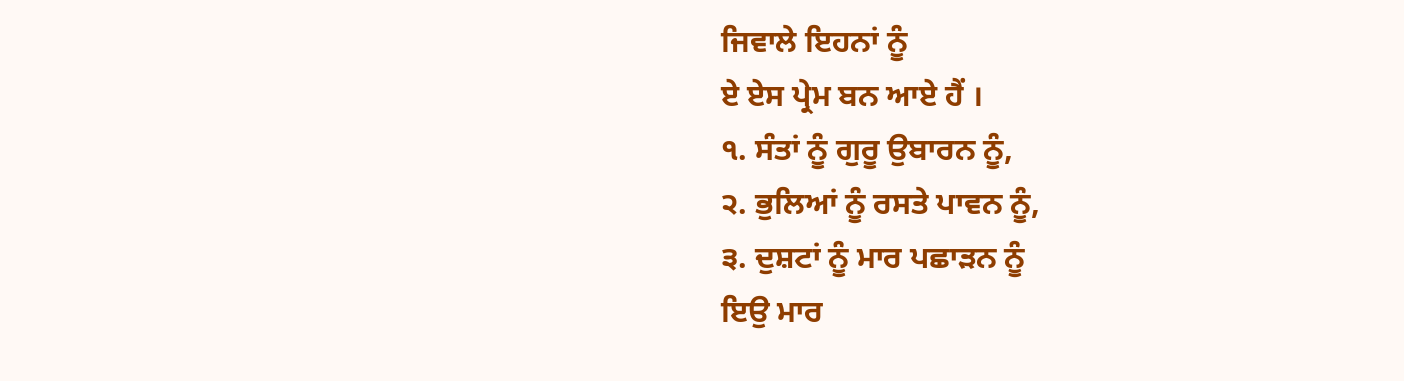ਜਿਵਾਲੇ ਇਹਨਾਂ ਨੂੰ
ਏ ਏਸ ਪ੍ਰੇਮ ਬਨ ਆਏ ਹੈਂ ।
੧. ਸੰਤਾਂ ਨੂੰ ਗੁਰੂ ਉਬਾਰਨ ਨੂੰ,
੨. ਭੁਲਿਆਂ ਨੂੰ ਰਸਤੇ ਪਾਵਨ ਨੂੰ,
੩. ਦੁਸ਼ਟਾਂ ਨੂੰ ਮਾਰ ਪਛਾੜਨ ਨੂੰ
ਇਉ ਮਾਰ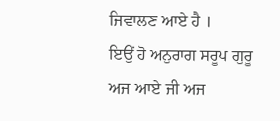ਜਿਵਾਲਣ ਆਏ ਹੈ ।
ਇਉਂ ਹੋ ਅਨੁਰਾਗ ਸਰੂਪ ਗੁਰੂ
ਅਜ ਆਏ ਜੀ ਅਜ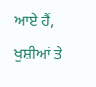ਆਏ ਹੈਂ,
ਖੁਸ਼ੀਆਂ ਤੇ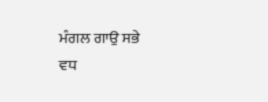ਮੰਗਲ ਗਾਉ ਸਭੇ
ਵਧ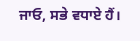ਜਾਓ, ਸਭੇ ਵਧਾਏ ਹੈਂ।